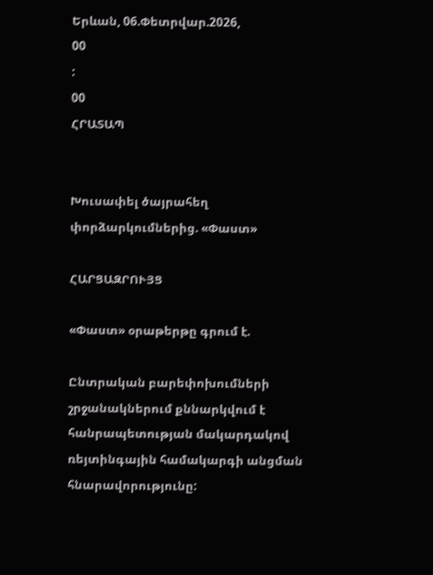Երևան, 06.Փետրվար.2026,
00
:
00
ՀՐԱՏԱՊ


Խուսափել ծայրահեղ փորձարկումներից. «Փաստ»

ՀԱՐՑԱԶՐՈՒՅՑ

«Փաստ» օրաթերթը գրում է.

Ընտրական բարեփոխումների շրջանակներում քննարկվում է հանրապետության մակարդակով ռեյտինգային համակարգի անցման հնարավորությունը: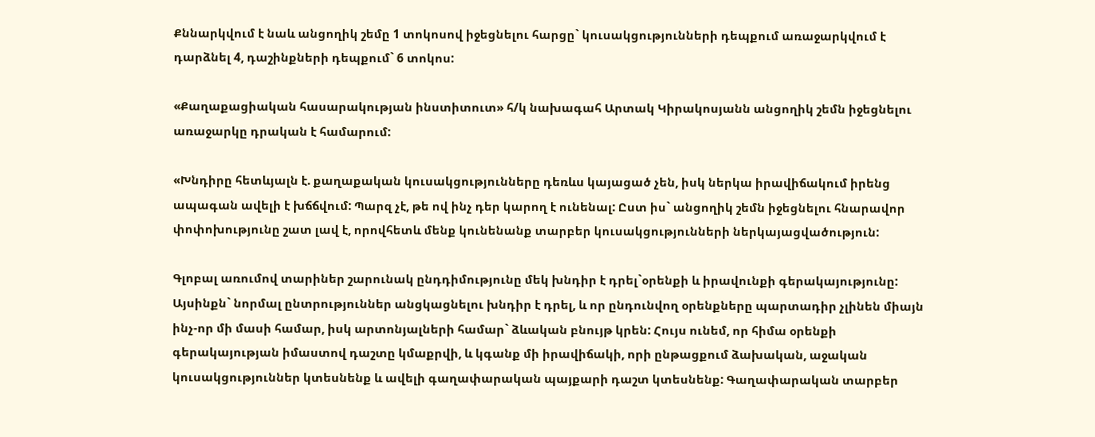Քննարկվում է նաև անցողիկ շեմը 1 տոկոսով իջեցնելու հարցը` կուսակցությունների դեպքում առաջարկվում է դարձնել 4, դաշինքների դեպքում` 6 տոկոս:

«Քաղաքացիական հասարակության ինստիտուտ» հ/կ նախագահ Արտակ Կիրակոսյանն անցողիկ շեմն իջեցնելու առաջարկը դրական է համարում:

«Խնդիրը հետևյալն է. քաղաքական կուսակցությունները դեռևս կայացած չեն, իսկ ներկա իրավիճակում իրենց ապագան ավելի է խճճվում: Պարզ չէ, թե ով ինչ դեր կարող է ունենալ: Ըստ իս` անցողիկ շեմն իջեցնելու հնարավոր փոփոխությունը շատ լավ է, որովհետև մենք կունենանք տարբեր կուսակցությունների ներկայացվածություն:

Գլոբալ առումով տարիներ շարունակ ընդդիմությունը մեկ խնդիր է դրել`օրենքի և իրավունքի գերակայությունը: Այսինքն` նորմալ ընտրություններ անցկացնելու խնդիր է դրել, և որ ընդունվող օրենքները պարտադիր չլինեն միայն ինչ-որ մի մասի համար, իսկ արտոնյալների համար` ձևական բնույթ կրեն: Հույս ունեմ, որ հիմա օրենքի գերակայության իմաստով դաշտը կմաքրվի, և կգանք մի իրավիճակի, որի ընթացքում ձախական, աջական կուսակցություններ կտեսնենք և ավելի գաղափարական պայքարի դաշտ կտեսնենք: Գաղափարական տարբեր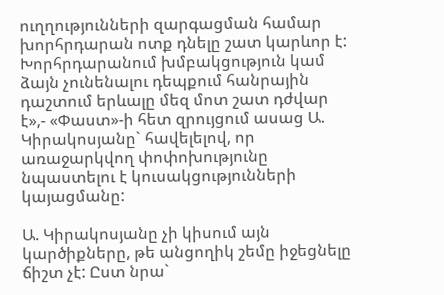ուղղությունների զարգացման համար խորհրդարան ոտք դնելը շատ կարևոր է: Խորհրդարանում խմբակցություն կամ ձայն չունենալու դեպքում հանրային դաշտում երևալը մեզ մոտ շատ դժվար է»,- «Փաստ»-ի հետ զրույցում ասաց Ա. Կիրակոսյանը` հավելելով, որ առաջարկվող փոփոխությունը նպաստելու է կուսակցությունների կայացմանը:

Ա. Կիրակոսյանը չի կիսում այն կարծիքները, թե անցողիկ շեմը իջեցնելը ճիշտ չէ: Ըստ նրա`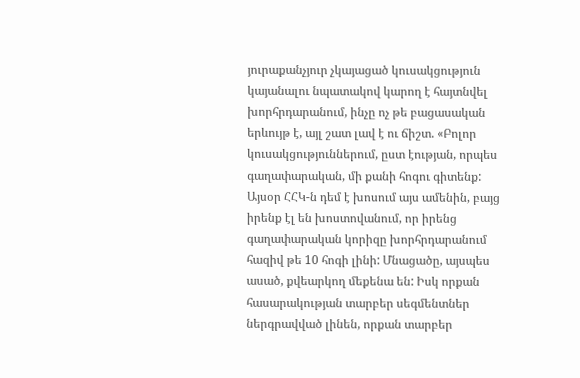յուրաքանչյուր չկայացած կուսակցություն կայանալու նպատակով կարող է հայտնվել խորհրդարանում, ինչը ոչ թե բացասական երևույթ է, այլ շատ լավ է ու ճիշտ. «Բոլոր կուսակցություններում, ըստ էության, որպես գաղափարական, մի քանի հոգու գիտենք: Այսօր ՀՀԿ-ն դեմ է խոսում այս ամենին, բայց իրենք էլ են խոստովանում, որ իրենց գաղափարական կորիզը խորհրդարանում հազիվ թե 10 հոգի լինի: Մնացածը, այսպես ասած, քվեարկող մեքենա են: Իսկ որքան հասարակության տարբեր սեգմենտներ ներգրավված լինեն, որքան տարբեր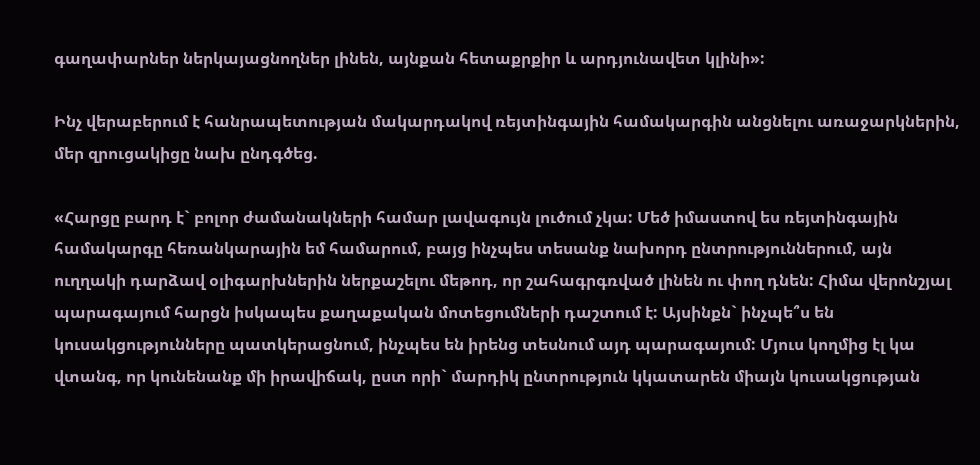գաղափարներ ներկայացնողներ լինեն, այնքան հետաքրքիր և արդյունավետ կլինի»:

Ինչ վերաբերում է հանրապետության մակարդակով ռեյտինգային համակարգին անցնելու առաջարկներին, մեր զրուցակիցը նախ ընդգծեց.

«Հարցը բարդ է` բոլոր ժամանակների համար լավագույն լուծում չկա: Մեծ իմաստով ես ռեյտինգային համակարգը հեռանկարային եմ համարում, բայց ինչպես տեսանք նախորդ ընտրություններում, այն ուղղակի դարձավ օլիգարխներին ներքաշելու մեթոդ, որ շահագրգռված լինեն ու փող դնեն: Հիմա վերոնշյալ պարագայում հարցն իսկապես քաղաքական մոտեցումների դաշտում է: Այսինքն` ինչպե՞ս են կուսակցությունները պատկերացնում, ինչպես են իրենց տեսնում այդ պարագայում: Մյուս կողմից էլ կա վտանգ, որ կունենանք մի իրավիճակ, ըստ որի` մարդիկ ընտրություն կկատարեն միայն կուսակցության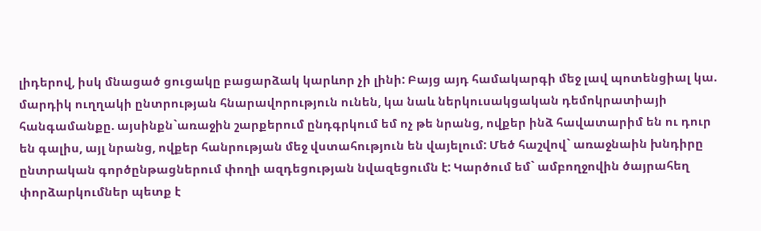լիդերով, իսկ մնացած ցուցակը բացարձակ կարևոր չի լինի: Բայց այդ համակարգի մեջ լավ պոտենցիալ կա. մարդիկ ուղղակի ընտրության հնարավորություն ունեն, կա նաև ներկուսակցական դեմոկրատիայի հանգամանքը. այսինքն`առաջին շարքերում ընդգրկում եմ ոչ թե նրանց, ովքեր ինձ հավատարիմ են ու դուր են գալիս, այլ նրանց, ովքեր հանրության մեջ վստահություն են վայելում: Մեծ հաշվով` առաջնաին խնդիրը ընտրական գործընթացներում փողի ազդեցության նվազեցումն է: Կարծում եմ` ամբողջովին ծայրահեղ փորձարկումներ պետք է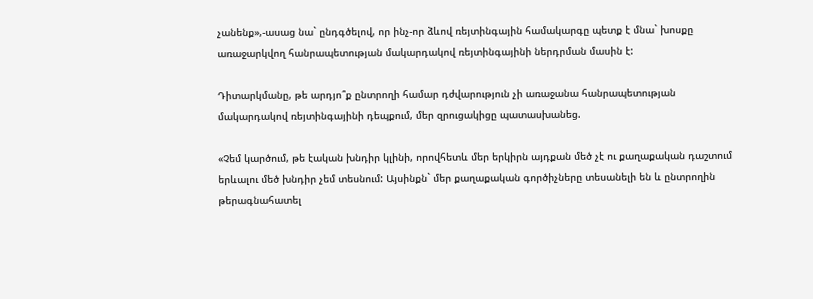չանենք»,-ասաց նա` ընդգծելով, որ ինչ-որ ձևով ռեյտինգային համակարգը պետք է մնա` խոսքը առաջարկվող հանրապետության մակարդակով ռեյտինգայինի ներդրման մասին է:

Դիտարկմանը, թե արդյո՞ք ընտրողի համար դժվարություն չի առաջանա հանրապետության մակարդակով ռեյտինգայինի դեպքում, մեր զրուցակիցը պատասխանեց.

«Չեմ կարծում, թե էական խնդիր կլինի, որովհետև մեր երկիրն այդքան մեծ չէ ու քաղաքական դաշտում երևալու մեծ խնդիր չեմ տեսնում: Այսինքն` մեր քաղաքական գործիչները տեսանելի են և ընտրողին թերագնահատել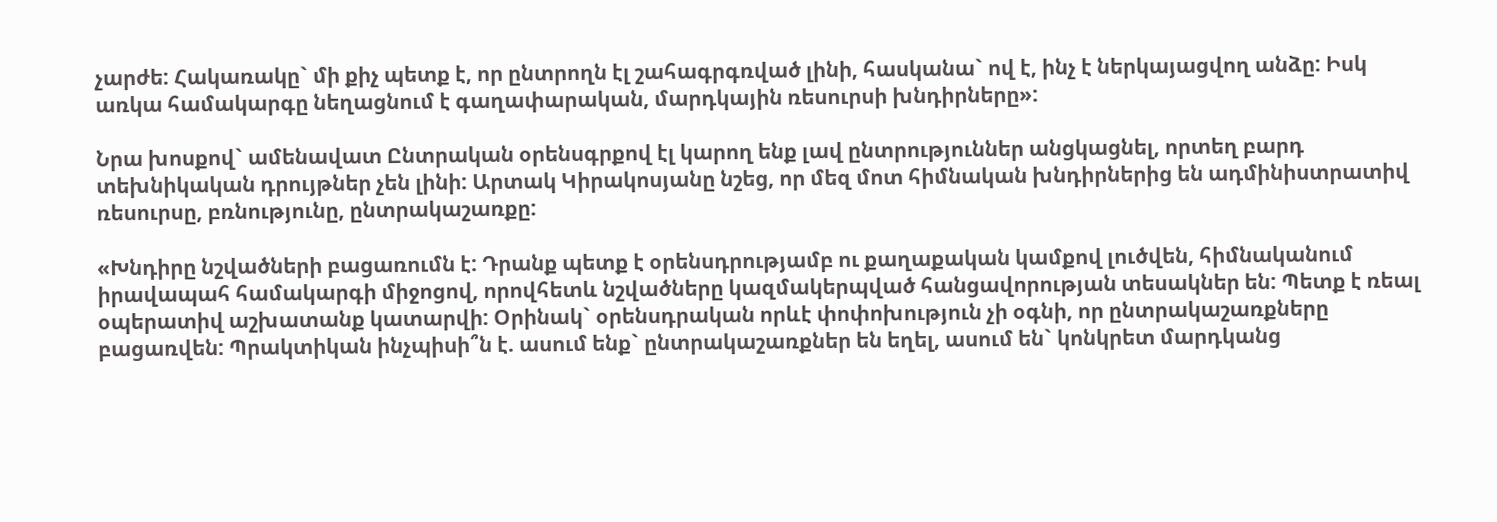չարժե: Հակառակը` մի քիչ պետք է, որ ընտրողն էլ շահագրգռված լինի, հասկանա` ով է, ինչ է ներկայացվող անձը: Իսկ առկա համակարգը նեղացնում է գաղափարական, մարդկային ռեսուրսի խնդիրները»:

Նրա խոսքով` ամենավատ Ընտրական օրենսգրքով էլ կարող ենք լավ ընտրություններ անցկացնել, որտեղ բարդ տեխնիկական դրույթներ չեն լինի: Արտակ Կիրակոսյանը նշեց, որ մեզ մոտ հիմնական խնդիրներից են ադմինիստրատիվ ռեսուրսը, բռնությունը, ընտրակաշառքը:

«Խնդիրը նշվածների բացառումն է: Դրանք պետք է օրենսդրությամբ ու քաղաքական կամքով լուծվեն, հիմնականում իրավապահ համակարգի միջոցով, որովհետև նշվածները կազմակերպված հանցավորության տեսակներ են: Պետք է ռեալ օպերատիվ աշխատանք կատարվի: Օրինակ` օրենսդրական որևէ փոփոխություն չի օգնի, որ ընտրակաշառքները բացառվեն: Պրակտիկան ինչպիսի՞ն է. ասում ենք` ընտրակաշառքներ են եղել, ասում են` կոնկրետ մարդկանց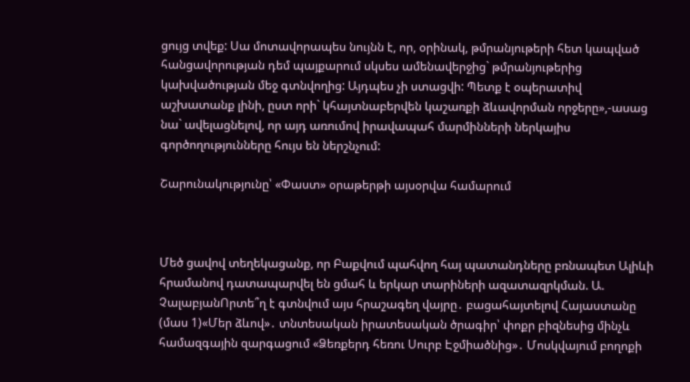ցույց տվեք: Սա մոտավորապես նույնն է, որ, օրինակ, թմրանյութերի հետ կապված հանցավորության դեմ պայքարում սկսես ամենավերջից` թմրանյութերից կախվածության մեջ գտնվողից: Այդպես չի ստացվի: Պետք է օպերատիվ աշխատանք լինի, ըստ որի` կհայտնաբերվեն կաշառքի ձևավորման որջերը»,-ասաց նա` ավելացնելով, որ այդ առումով իրավապահ մարմինների ներկայիս գործողությունները հույս են ներշնչում:

Շարունակությունը՝ «Փաստ» օրաթերթի այսօրվա համարում



Մեծ ցավով տեղեկացանք, որ Բաքվում պահվող հայ պատանդները բռնապետ Ալիևի հրամանով դատապարվել են ցմահ և երկար տարիների ազատազրկման. Ա. ՉալաբյանՈրտե՞ղ է գտնվում այս հրաշագեղ վայրը․ բացահայտելով Հայաստանը (մաս 1)«Մեր ձևով»․ տնտեսական իրատեսական ծրագիր՝ փոքր բիզնեսից մինչև համազգային զարգացում «Ձեռքերդ հեռու Սուրբ Էջմիածնից»․ Մոսկվայում բողոքի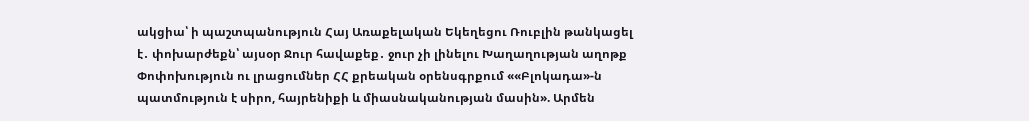ակցիա՝ ի պաշտպանություն Հայ Առաքելական Եկեղեցու Ռուբլին թանկացել է․ փոխարժեքն՝ այսօր Ջուր հավաքեք․ ջուր չի լինելու Խաղաղության աղոթք Փոփոխություն ու լրացումներ ՀՀ քրեական օրենսգրքում ««Բլոկադա»-ն պատմություն է սիրո, հայրենիքի և միասնականության մասին». Արմեն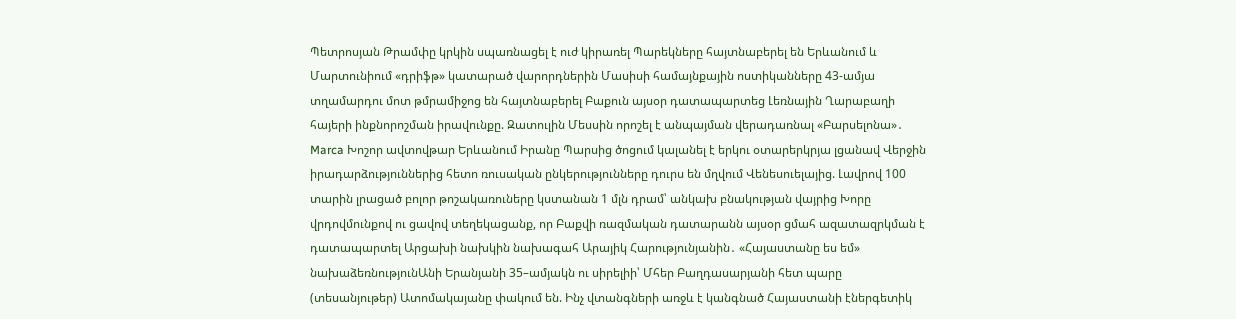Պետրոսյան Թրամփը կրկին սպառնացել է ուժ կիրառել Պարեկները հայտնաբերել են Երևանում և Մարտունիում «դրիֆթ» կատարած վարորդներին Մասիսի համայնքային ոստիկանները 43-ամյա տղամարդու մոտ թմրամիջոց են հայտնաբերել Բաքուն այսօր դատապարտեց Լեռնային Ղարաբաղի հայերի ինքնորոշման իրավունքը. Զատուլին Մեսսին որոշել է անպայման վերադառնալ «Բարսելոնա»․ Marca Խոշոր ավտովթար Երևանում Իրանը Պարսից ծոցում կալանել է երկու օտարերկրյա լցանավ Վերջին իրադարձություններից հետո ռուսական ընկերությունները դուրս են մղվում Վենեսուելայից. Լավրով 100 տարին լրացած բոլոր թոշակառուները կստանան 1 մլն դրամ՝ անկախ բնակության վայրից Խորը վրդովմունքով ու ցավով տեղեկացանք, որ Բաքվի ռազմական դատարանն այսօր ցմահ ազատազրկման է դատապարտել Արցախի նախկին նախագահ Արայիկ Հարությունյանին․ «Հայաստանը ես եմ» նախաձեռնությունԱնի Երանյանի 35–ամյակն ու սիրելիի՝ Մհեր Բաղդասարյանի հետ պարը (տեսանյութեր) Ատոմակայանը փակում են. Ինչ վտանգների առջև է կանգնած Հայաստանի էներգետիկ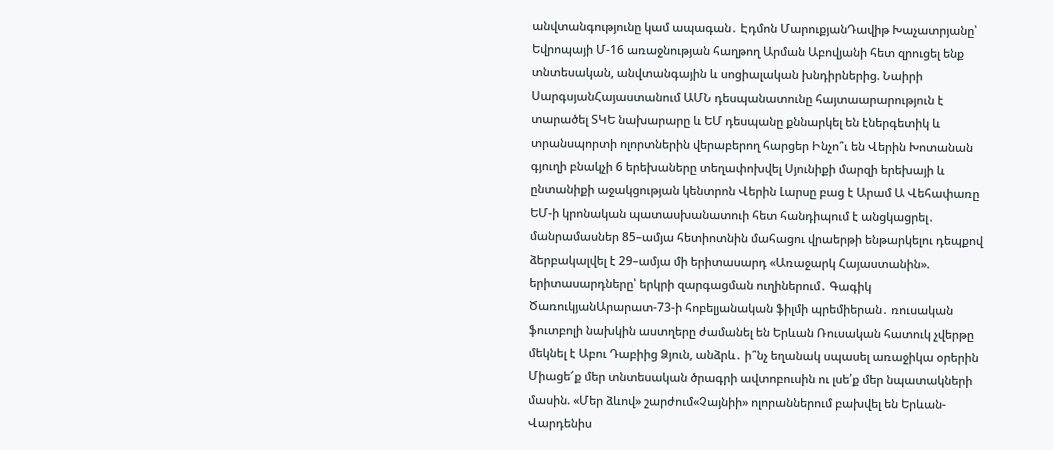անվտանգությունը կամ ապագան․ Էդմոն ՄարուքյանԴավիթ Խաչատրյանը՝ Եվրոպայի Մ-16 առաջնության հաղթող Արման Աբովյանի հետ զրուցել ենք տնտեսական, անվտանգային և սոցիալական խնդիրներից. Նաիրի ՍարգսյանՀայաստանում ԱՄՆ դեսպանատունը հայտաարարություն է տարածել ՏԿԵ նախարարը և ԵՄ դեսպանը քննարկել են էներգետիկ և տրանսպորտի ոլորտներին վերաբերող հարցեր Ինչո՞ւ են Վերին Խոտանան գյուղի բնակչի 6 երեխաները տեղափոխվել Սյունիքի մարզի երեխայի և ընտանիքի աջակցության կենտրոն Վերին Լարսը բաց է Արամ Ա Վեհափառը ԵՄ-ի կրոնական պատասխանատուի հետ հանդիպում է անցկացրել․ մանրամասներ 85–ամյա հետիոտնին մահացու վրաերթի ենթարկելու դեպքով ձերբակալվել է 29–ամյա մի երիտասարդ «Առաջարկ Հայաստանին». երիտասարդները՝ երկրի զարգացման ուղիներում․ Գագիկ ԾառուկյանԱրարատ-73-ի հոբելյանական ֆիլմի պրեմիերան․ ռուսական ֆուտբոլի նախկին աստղերը ժամանել են Երևան Ռուսական հատուկ չվերթը մեկնել է Աբու Դաբիից Ձյուն, անձրև․ ի՞նչ եղանակ սպասել առաջիկա օրերին Միացե՜ք մեր տնտեսական ծրագրի ավտոբուսին ու լսե՛ք մեր նպատակների մասին. «Մեր ձևով» շարժում«Չայնիի» ոլորաններում բախվել են Երևան-Վարդենիս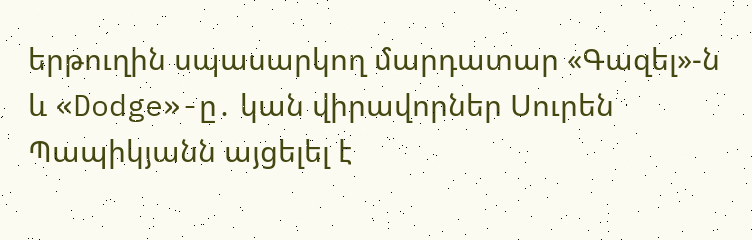երթուղին սպասարկող մարդատար «Գազել»-ն և «Dodge»-ը․ կան վիրավորներ Սուրեն Պապիկյանն այցելել է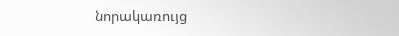նորակառույց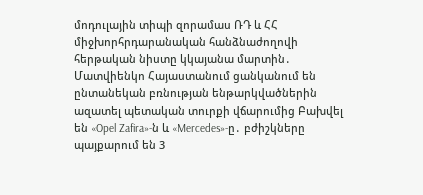մոդուլային տիպի զորամաս ՌԴ և ՀՀ միջխորհրդարանական հանձնաժողովի հերթական նիստը կկայանա մարտին․ Մատվիենկո Հայաստանում ցանկանում են ընտանեկան բռնության ենթարկվածներին ազատել պետական տուրքի վճարումից Բախվել են «Opel Zafira»-ն և «Mercedes»-ը․ բժիշկները պայքարում են 3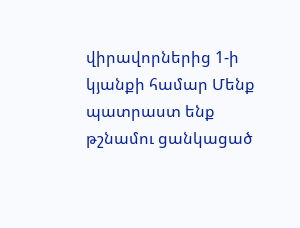վիրավորներից 1-ի կյանքի համար Մենք պատրաստ ենք թշնամու ցանկացած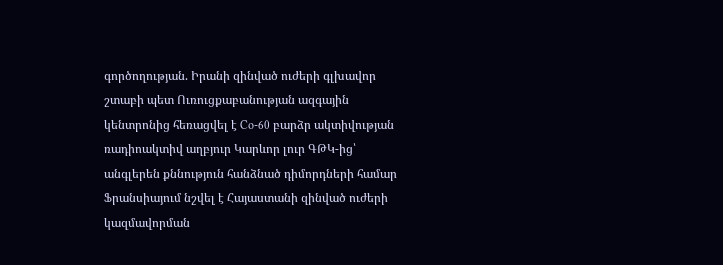գործողության. Իրանի զինված ուժերի գլխավոր շտաբի պետ Ուռուցքաբանության ազգային կենտրոնից հեռացվել է Co-60 բարձր ակտիվության ռադիոակտիվ աղբյուր Կարևոր լուր ԳԹԿ-ից՝ անգլերեն քննություն հանձնած դիմորդների համար Ֆրանսիայում նշվել է Հայաստանի զինված ուժերի կազմավորման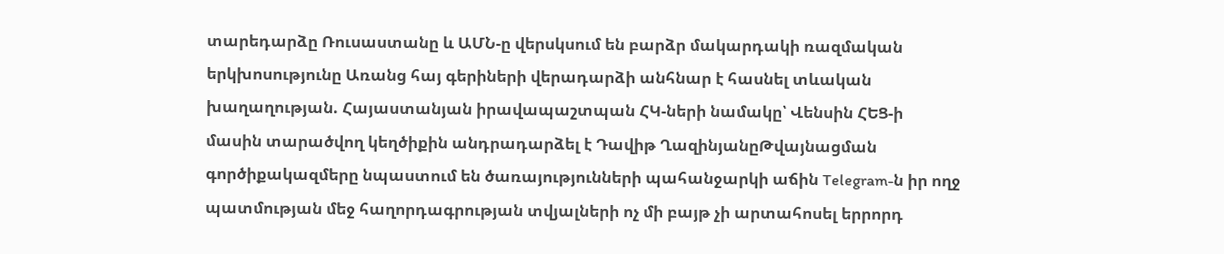տարեդարձը Ռուսաստանը և ԱՄՆ-ը վերսկսում են բարձր մակարդակի ռազմական երկխոսությունը Առանց հայ գերիների վերադարձի անհնար է հասնել տևական խաղաղության. Հայաստանյան իրավապաշտպան ՀԿ-ների նամակը՝ Վենսին ՀԵՑ-ի մասին տարածվող կեղծիքին անդրադարձել է Դավիթ ՂազինյանըԹվայնացման գործիքակազմերը նպաստում են ծառայությունների պահանջարկի աճին Telegram-ն իր ողջ պատմության մեջ հաղորդագրության տվյալների ոչ մի բայթ չի արտահոսել երրորդ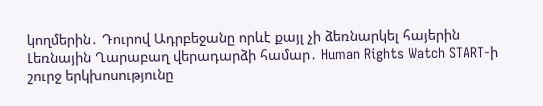կողմերին․ Դուրով Ադրբեջանը որևէ քայլ չի ձեռնարկել հայերին Լեռնային Ղարաբաղ վերադարձի համար․ Human Rights Watch START-ի շուրջ երկխոսությունը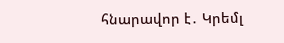հնարավոր է․ Կրեմլ